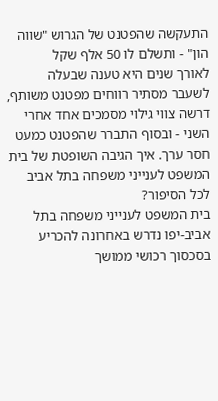התעקשה שהפטנט של הגרוש "שווה הון" - ותשלם לו 50 אלף שקל
לאורך שנים היא טענה שבעלה לשעבר מסתיר רווחים מפטנט משותף, דרשה צווי גילוי מסמכים אחד אחרי השני - ובסוף התברר שהפטנט כמעט חסר ערך. איך הגיבה השופטת של בית המשפט לענייני משפחה בתל אביב לכל הסיפור?
בית המשפט לענייני משפחה בתל אביב-יפו נדרש באחרונה להכריע בסכסוך רכושי ממושך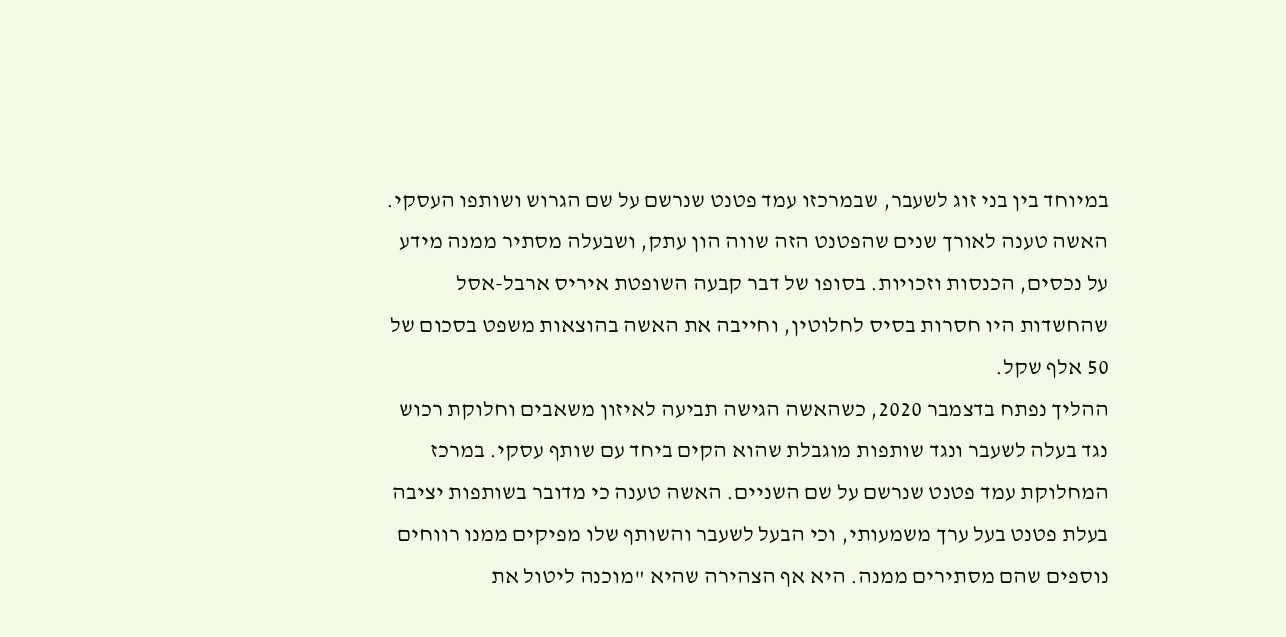במיוחד בין בני זוג לשעבר, שבמרכזו עמד פטנט שנרשם על שם הגרוש ושותפו העסקי. האשה טענה לאורך שנים שהפטנט הזה שווה הון עתק, ושבעלה מסתיר ממנה מידע על נכסים, הכנסות וזכויות. בסופו של דבר קבעה השופטת איריס ארבל-אסל שהחשדות היו חסרות בסיס לחלוטין, וחייבה את האשה בהוצאות משפט בסכום של 50 אלף שקל.
ההליך נפתח בדצמבר 2020, כשהאשה הגישה תביעה לאיזון משאבים וחלוקת רכוש נגד בעלה לשעבר ונגד שותפות מוגבלת שהוא הקים ביחד עם שותף עסקי. במרכז המחלוקת עמד פטנט שנרשם על שם השניים. האשה טענה כי מדובר בשותפות יציבה בעלת פטנט בעל ערך משמעותי, וכי הבעל לשעבר והשותף שלו מפיקים ממנו רווחים נוספים שהם מסתירים ממנה. היא אף הצהירה שהיא "מוכנה ליטול את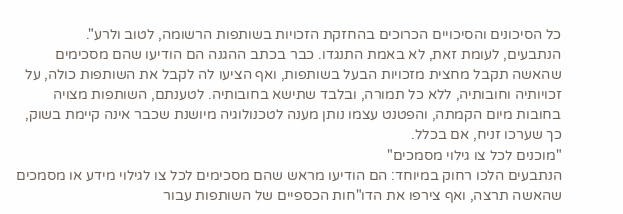כל הסיכונים והסיכויים הכרוכים בהחזקת הזכויות בשותפות הרשומה, לטוב ולרע".
הנתבעים, לעומת זאת, לא באמת התנגדו. כבר בכתב ההגנה הם הודיעו שהם מסכימים שהאשה תקבל מחצית מזכויות הבעל בשותפות, ואף הציעו לה לקבל את השותפות כולה, על זכויותיה וחובותיה, ללא כל תמורה, ובלבד שתישא בחובותיה. לטענתם, השותפות מצויה בחובות מיום הקמתה, והפטנט עצמו נותן מענה לטכנולוגיה מיושנת שכבר אינה קיימת בשוק, כך שערכו זניח, אם בכלל.
"מוכנים לכל צו גילוי מסמכים"
הנתבעים הלכו רחוק במיוחד: הם הודיעו מראש שהם מסכימים לכל צו לגילוי מידע או מסמכים שהאשה תרצה, ואף צירפו את הדו"חות הכספיים של השותפות עבור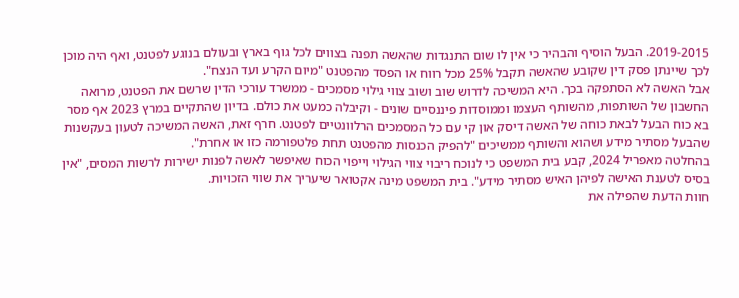2019-2015. הבעל הוסיף והבהיר כי אין לו שום התנגדות שהאשה תפנה בצווים לכל גוף בארץ ובעולם בנוגע לפטנט, ואף היה מוכן לכך שיינתן פסק דין שקובע שהאשה תקבל 25% מכל רווח או הפסד מהפטנט "מיום הקרע ועד הנצח".
אבל האשה לא הסתפקה בכך. היא המשיכה לדרוש שוב ושוב צווי גילוי מסמכים - ממשרד עורכי הדין שרשם את הפטנט, מרואה החשבון של השותפות, מהשותף העצמו וממוסדות פיננסיים שונים - וקיבלה כמעט את כולם. בדיון שהתקיים במרץ 2023 אף מסר בא כוח הבעל לבאת כוחה של האשה דיסק און קי עם כל המסמכים הרלוונטיים לפטנט. חרף זאת, האשה המשיכה לטעון בעקשנות שהבעל מסתיר מידע ושהוא והשותף ממשיכים "להפיק הכנסות מהפטנט תחת פלטפורמה כזו או אחרת".
בהחלטה מאפריל 2024, קבע בית המשפט כי לנוכח ריבוי צווי הגילוי וייפוי הכוח שאיפשר לאשה לפנות ישירות לרשות המסים, "אין בסיס לטענת האישה לפיהן האיש מסתיר מידע". בית המשפט מינה אקטואר שיעריך את שווי הזכויות.
חוות הדעת שהפילה את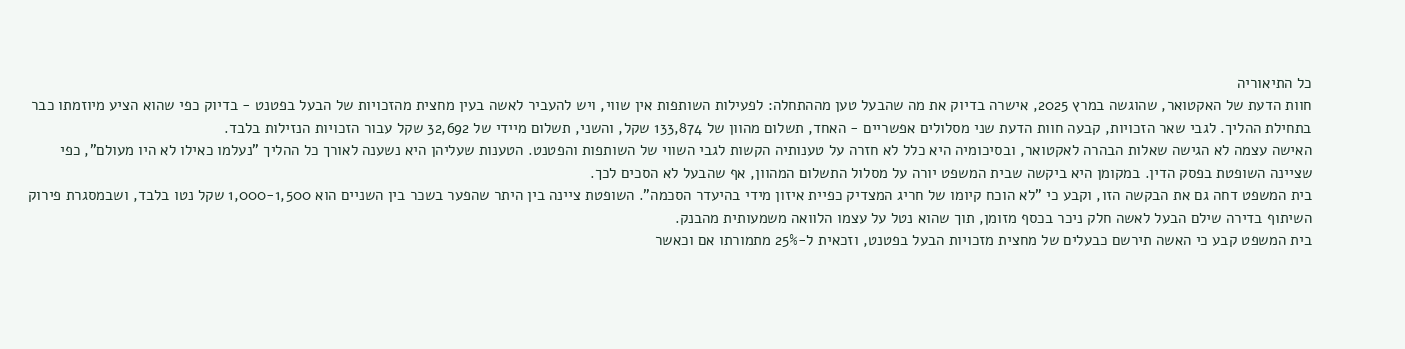כל התיאוריה
חוות הדעת של האקטואר, שהוגשה במרץ 2025, אישרה בדיוק את מה שהבעל טען מההתחלה: לפעילות השותפות אין שווי, ויש להעביר לאשה בעין מחצית מהזכויות של הבעל בפטנט - בדיוק כפי שהוא הציע מיוזמתו כבר בתחילת ההליך. לגבי שאר הזכויות, קבעה חוות הדעת שני מסלולים אפשריים - האחד, תשלום מהוון של 133,874 שקל, והשני, תשלום מיידי של 32,692 שקל עבור הזכויות הנזילות בלבד.
האישה עצמה לא הגישה שאלות הבהרה לאקטואר, ובסיכומיה היא כלל לא חזרה על טענותיה הקשות לגבי השווי של השותפות והפטנט. הטענות שעליהן היא נשענה לאורך כל ההליך "נעלמו כאילו לא היו מעולם", כפי שציינה השופטת בפסק הדין. במקומן היא ביקשה שבית המשפט יורה על מסלול התשלום המהוון, אף שהבעל לא הסכים לכך.
בית המשפט דחה גם את הבקשה הזו, וקבע כי "לא הוכח קיומו של חריג המצדיק כפיית איזון מידי בהיעדר הסכמה". השופטת ציינה בין היתר שהפער בשכר בין השניים הוא 1,000-1,500 שקל נטו בלבד, ושבמסגרת פירוק השיתוף בדירה שילם הבעל לאשה חלק ניכר בכסף מזומן, תוך שהוא נטל על עצמו הלוואה משמעותית מהבנק.
בית המשפט קבע כי האשה תירשם כבעלים של מחצית מזכויות הבעל בפטנט, וזכאית ל-25% מתמורתו אם וכאשר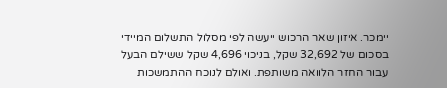יימכר. איזון שאר הרכוש ייעשה לפי מסלול התשלום המיידי בסכום של 32,692 שקל, בניכוי 4,696 שקל ששילם הבעל עבור החזר הלוואה משותפת. ואולם לנוכח ההתמשכות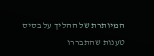המיותרת של ההליך על בסיס טענות שהתבררו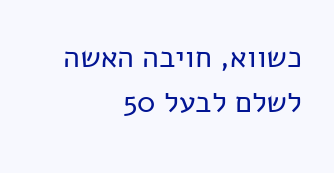כשווא, חויבה האשה לשלם לבעל 50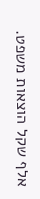אלף שקל הוצאות משפט.